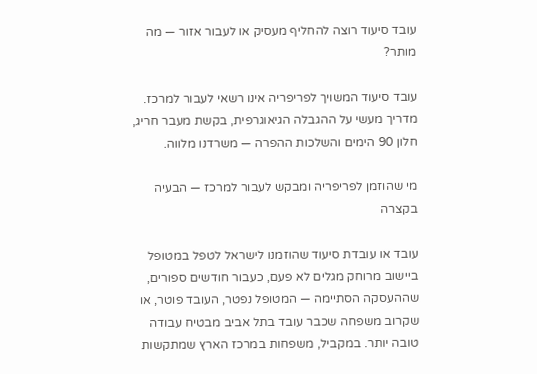עובד סיעוד רוצה להחליף מעסיק או לעבור אזור — מה מותר?

עובד סיעוד המשויך לפריפריה אינו רשאי לעבור למרכז. מדריך מעשי על ההגבלה הגיאוגרפית, בקשת מעבר חריג, חלון 90 הימים והשלכות ההפרה — משרדנו מלווה.

מי שהוזמן לפריפריה ומבקש לעבור למרכז — הבעיה בקצרה

עובד או עובדת סיעוד שהוזמנו לישראל לטפל במטופל ביישוב מרוחק מגלים לא פעם, כעבור חודשים ספורים, שההעסקה הסתיימה — המטופל נפטר, העובד פוטר, או שקרוב משפחה שכבר עובד בתל אביב מבטיח עבודה טובה יותר. במקביל, משפחות במרכז הארץ שמתקשות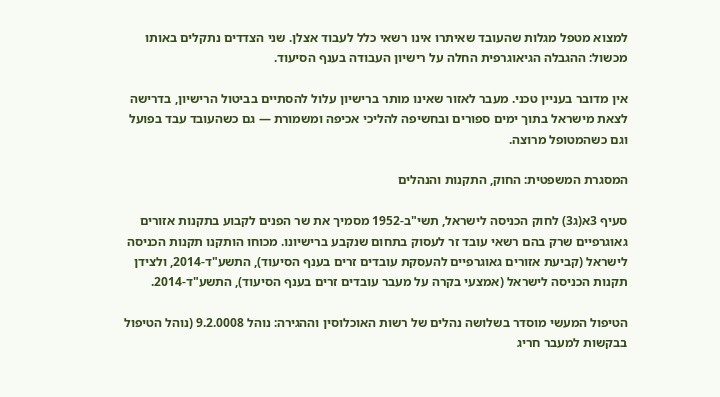למצוא מטפל מגלות שהעובד שאיתרו אינו רשאי כלל לעבוד אצלן. שני הצדדים נתקלים באותו מכשול: ההגבלה הגיאוגרפית החלה על רישיון העבודה בענף הסיעוד.

אין מדובר בעניין טכני. מעבר לאזור שאינו מותר ברישיון עלול להסתיים בביטול הרישיון, בדרישה לצאת מישראל בתוך ימים ספורים ובחשיפה להליכי אכיפה ומשמורת — גם כשהעובד עבד בפועל וגם כשהמטופל מרוצה.

המסגרת המשפטית: החוק, התקנות והנהלים

סעיף 3א(ג3) לחוק הכניסה לישראל, תשי"ב-1952 מסמיך את שר הפנים לקבוע בתקנות אזורים גאוגרפיים שרק בהם רשאי עובד זר לעסוק בתחום שנקבע ברישיונו. מכוחו הותקנו תקנות הכניסה לישראל (קביעת אזורים גאוגרפיים להעסקת עובדים זרים בענף הסיעוד), התשע"ד-2014, ולצידן תקנות הכניסה לישראל (אמצעי בקרה על מעבר עובדים זרים בענף הסיעוד), התשע"ד-2014.

הטיפול המעשי מוסדר בשלושה נהלים של רשות האוכלוסין וההגירה: נוהל 9.2.0008 (נוהל הטיפול בבקשות למעבר חריג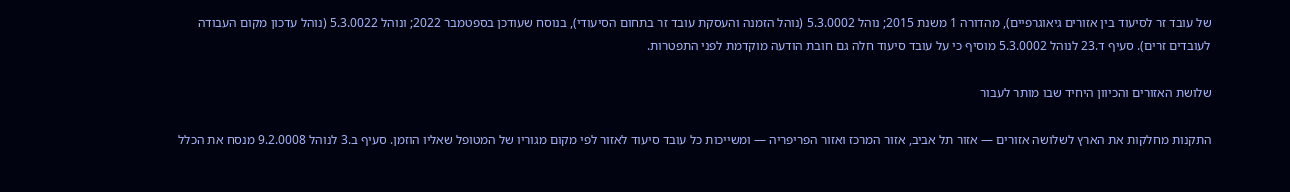של עובד זר לסיעוד בין אזורים גיאוגרפיים), מהדורה 1 משנת 2015; נוהל 5.3.0002 (נוהל הזמנה והעסקת עובד זר בתחום הסיעודי), בנוסח שעודכן בספטמבר 2022; ונוהל 5.3.0022 (נוהל עדכון מקום העבודה לעובדים זרים). סעיף ד.23 לנוהל 5.3.0002 מוסיף כי על עובד סיעוד חלה גם חובת הודעה מוקדמת לפני התפטרות.

שלושת האזורים והכיוון היחיד שבו מותר לעבור

התקנות מחלקות את הארץ לשלושה אזורים — אזור תל אביב, אזור המרכז ואזור הפריפריה — ומשייכות כל עובד סיעוד לאזור לפי מקום מגוריו של המטופל שאליו הוזמן. סעיף ב.3 לנוהל 9.2.0008 מנסח את הכלל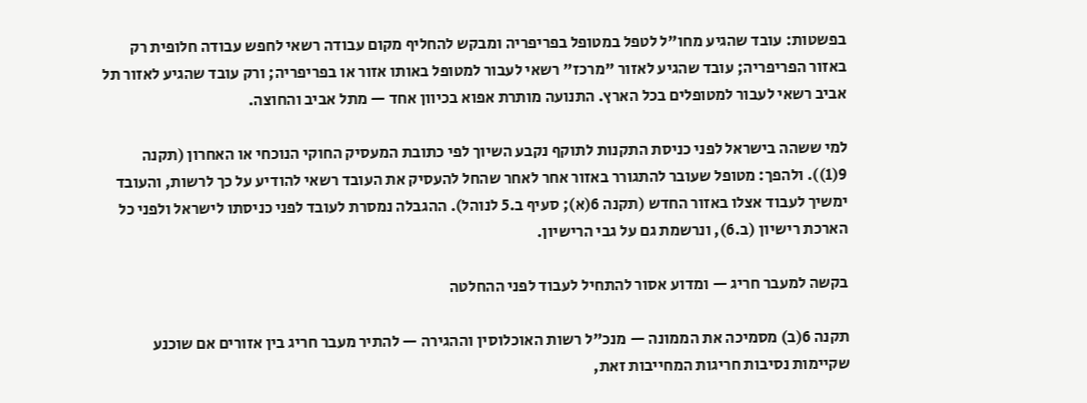בפשטות: עובד שהגיע מחו"ל לטפל במטופל בפריפריה ומבקש להחליף מקום עבודה רשאי לחפש עבודה חלופית רק באזור הפריפריה; עובד שהגיע לאזור "מרכז" רשאי לעבור למטופל באותו אזור או בפריפריה; ורק עובד שהגיע לאזור תל אביב רשאי לעבור למטופלים בכל הארץ. התנועה מותרת אפוא בכיוון אחד — מתל אביב והחוצה.

למי ששהה בישראל לפני כניסת התקנות לתוקף נקבע השיוך לפי כתובת המעסיק החוקי הנוכחי או האחרון (תקנה 9(1)). ולהפך: מטופל שעובר להתגורר באזור אחר לאחר שהחל להעסיק את העובד רשאי להודיע על כך לרשות, והעובד ימשיך לעבוד אצלו באזור החדש (תקנה 6(א); סעיף ב.5 לנוהל). ההגבלה נמסרת לעובד לפני כניסתו לישראל ולפני כל הארכת רישיון (ב.6), ונרשמת גם על גבי הרישיון.

בקשה למעבר חריג — ומדוע אסור להתחיל לעבוד לפני ההחלטה

תקנה 6(ב) מסמיכה את הממונה — מנכ"ל רשות האוכלוסין וההגירה — להתיר מעבר חריג בין אזורים אם שוכנע שקיימות נסיבות חריגות המחייבות זאת,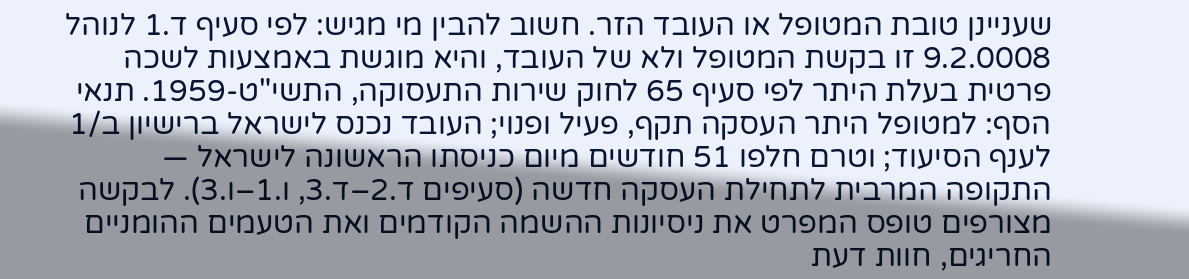שעניינן טובת המטופל או העובד הזר. חשוב להבין מי מגיש: לפי סעיף ד.1 לנוהל 9.2.0008 זו בקשת המטופל ולא של העובד, והיא מוגשת באמצעות לשכה פרטית בעלת היתר לפי סעיף 65 לחוק שירות התעסוקה, התשי"ט-1959. תנאי הסף: למטופל היתר העסקה תקף, פעיל ופנוי; העובד נכנס לישראל ברישיון ב/1 לענף הסיעוד; וטרם חלפו 51 חודשים מיום כניסתו הראשונה לישראל — התקופה המרבית לתחילת העסקה חדשה (סעיפים ד.2–ד.3, ו.1–ו.3). לבקשה מצורפים טופס המפרט את ניסיונות ההשמה הקודמים ואת הטעמים ההומניים החריגים, חוות דעת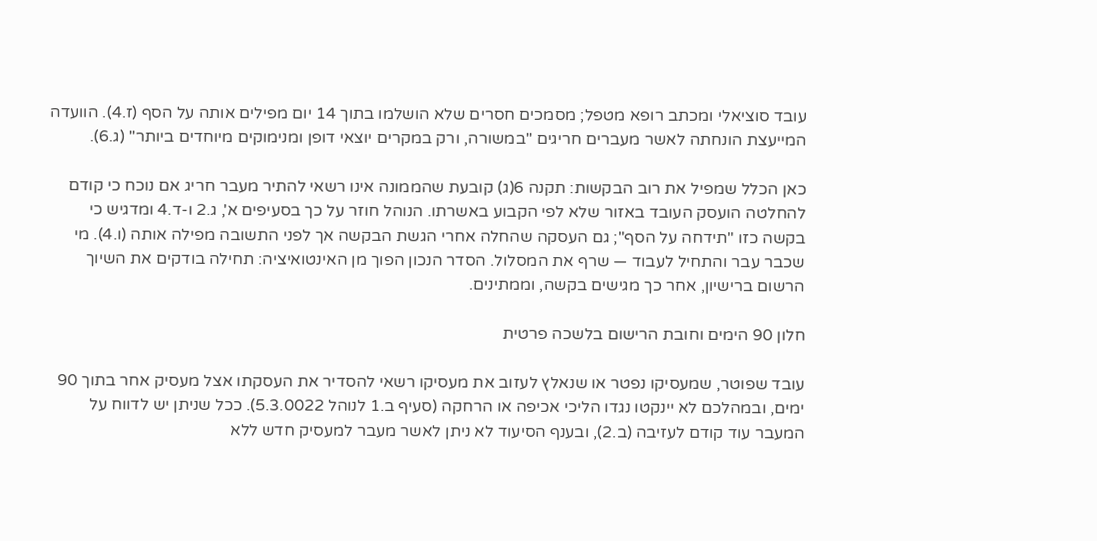עובד סוציאלי ומכתב רופא מטפל; מסמכים חסרים שלא הושלמו בתוך 14 יום מפילים אותה על הסף (ז.4). הוועדה המייעצת הונחתה לאשר מעברים חריגים "במשורה, ורק במקרים יוצאי דופן ומנימוקים מיוחדים ביותר" (ג.6).

כאן הכלל שמפיל את רוב הבקשות: תקנה 6(ג) קובעת שהממונה אינו רשאי להתיר מעבר חריג אם נוכח כי קודם להחלטה הועסק העובד באזור שלא לפי הקבוע באשרתו. הנוהל חוזר על כך בסעיפים א', ג.2 ו-ד.4 ומדגיש כי בקשה כזו "תידחה על הסף"; גם העסקה שהחלה אחרי הגשת הבקשה אך לפני התשובה מפילה אותה (ו.4). מי שכבר עבר והתחיל לעבוד — שרף את המסלול. הסדר הנכון הפוך מן האינטואיציה: תחילה בודקים את השיוך הרשום ברישיון, אחר כך מגישים בקשה, וממתינים.

חלון 90 הימים וחובת הרישום בלשכה פרטית

עובד שפוטר, שמעסיקו נפטר או שנאלץ לעזוב את מעסיקו רשאי להסדיר את העסקתו אצל מעסיק אחר בתוך 90 ימים, ובמהלכם לא יינקטו נגדו הליכי אכיפה או הרחקה (סעיף ב.1 לנוהל 5.3.0022). ככל שניתן יש לדווח על המעבר עוד קודם לעזיבה (ב.2), ובענף הסיעוד לא ניתן לאשר מעבר למעסיק חדש ללא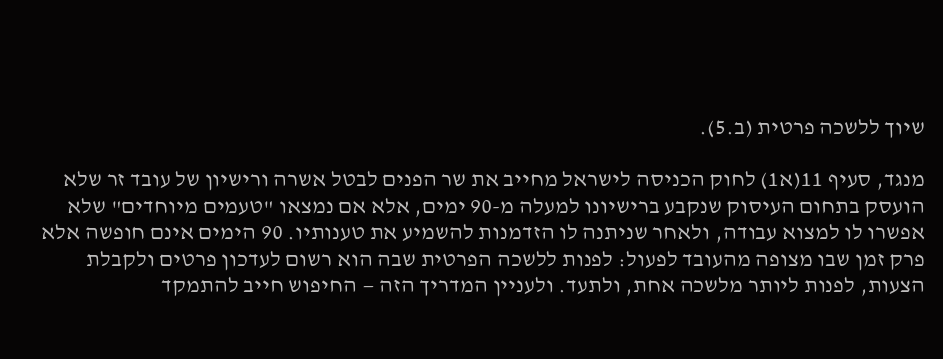שיוך ללשכה פרטית (ב.5).

מנגד, סעיף 11(א1) לחוק הכניסה לישראל מחייב את שר הפנים לבטל אשרה ורישיון של עובד זר שלא הועסק בתחום העיסוק שנקבע ברישיונו למעלה מ-90 ימים, אלא אם נמצאו "טעמים מיוחדים" שלא אפשרו לו למצוא עבודה, ולאחר שניתנה לו הזדמנות להשמיע את טענותיו. 90 הימים אינם חופשה אלא פרק זמן שבו מצופה מהעובד לפעול: לפנות ללשכה הפרטית שבה הוא רשום לעדכון פרטים ולקבלת הצעות, לפנות ליותר מלשכה אחת, ולתעד. ולעניין המדריך הזה — החיפוש חייב להתמקד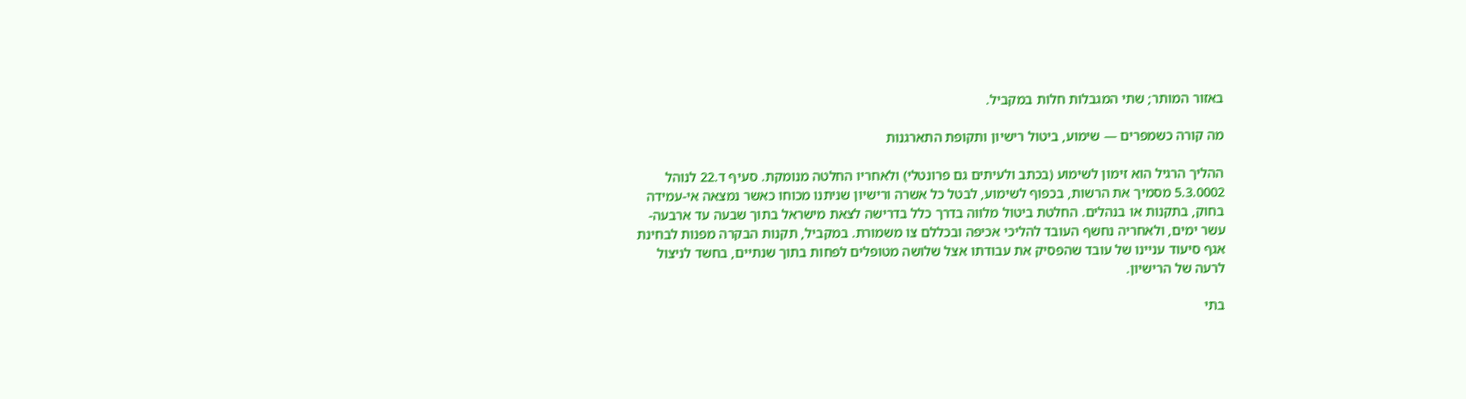באזור המותר; שתי המגבלות חלות במקביל.

מה קורה כשמפרים — שימוע, ביטול רישיון ותקופת התארגנות

ההליך הרגיל הוא זימון לשימוע (בכתב ולעיתים גם פרונטלי) ולאחריו החלטה מנומקת. סעיף ד.22 לנוהל 5.3.0002 מסמיך את הרשות, בכפוף לשימוע, לבטל כל אשרה ורישיון שניתנו מכוחו כאשר נמצאה אי-עמידה בחוק, בתקנות או בנהלים. החלטת ביטול מלווה בדרך כלל בדרישה לצאת מישראל בתוך שבעה עד ארבעה-עשר ימים, ולאחריה נחשף העובד להליכי אכיפה ובכללם צו משמורת. במקביל, תקנות הבקרה מפנות לבחינת אגף סיעוד עניינו של עובד שהפסיק את עבודתו אצל שלושה מטופלים לפחות בתוך שנתיים, בחשד לניצול לרעה של הרישיון.

בתי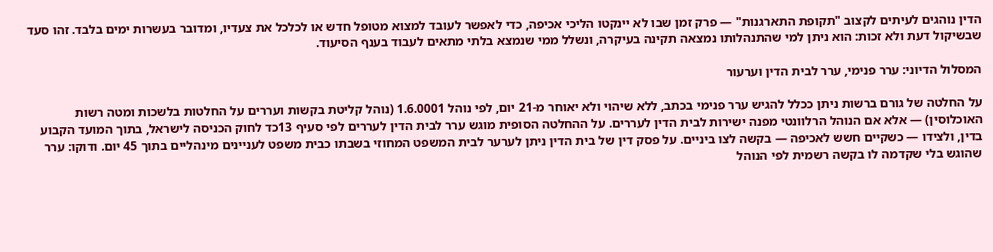הדין נוהגים לעיתים לקצוב "תקופת התארגנות" — פרק זמן שבו לא יינקטו הליכי אכיפה, כדי לאפשר לעובד למצוא מטופל חדש או לכלכל את צעדיו, ומדובר בעשרות ימים בלבד. זהו סעד שבשיקול דעת ולא זכות: הוא ניתן למי שהתנהלותו נמצאה תקינה בעיקרה, ונשלל ממי שנמצא בלתי מתאים לעבוד בענף הסיעוד.

המסלול הדיוני: ערר פנימי, ערר לבית הדין וערעור

על החלטה של גורם ברשות ניתן ככלל להגיש ערר פנימי בכתב, ללא שיהוי ולא יאוחר מ-21 יום, לפי נוהל 1.6.0001 (נוהל קליטת בקשות ועררים על החלטות בלשכות ומטה רשות האוכלוסין) — אלא אם הנוהל הרלוונטי מפנה ישירות לבית הדין לעררים. על ההחלטה הסופית מוגש ערר לבית הדין לעררים לפי סעיף 13כד לחוק הכניסה לישראל, בתוך המועד הקבוע בדין, ולצידו — כשקיים חשש לאכיפה — בקשה לצו ביניים. על פסק דין של בית הדין ניתן לערער לבית המשפט המחוזי בשבתו כבית משפט לעניינים מינהליים בתוך 45 יום. ודוקו: ערר שהוגש בלי שקדמה לו בקשה רשמית לפי הנוהל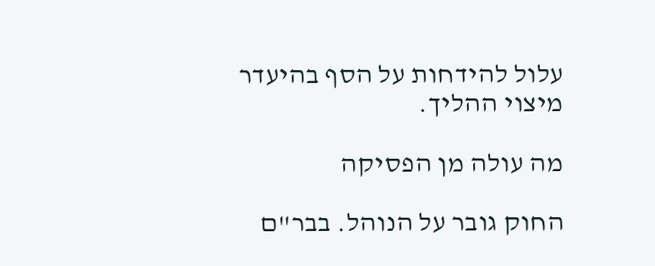עלול להידחות על הסף בהיעדר מיצוי ההליך.

מה עולה מן הפסיקה

החוק גובר על הנוהל. בבר"ם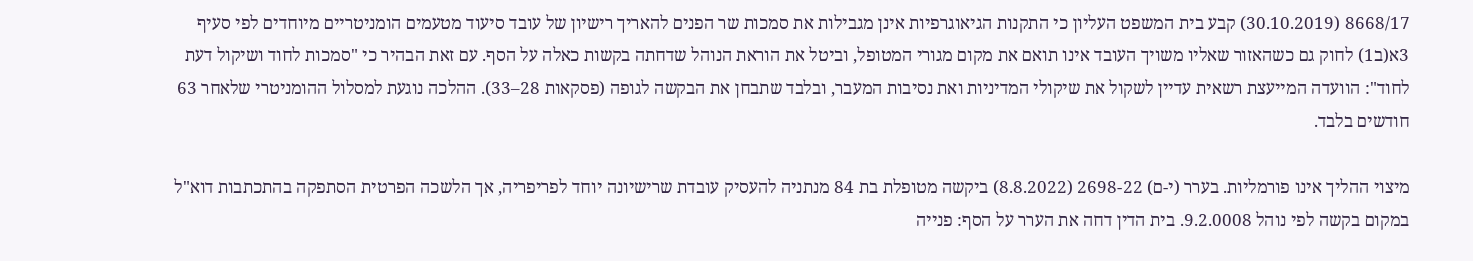8668/17 (30.10.2019) קבע בית המשפט העליון כי התקנות הגיאוגרפיות אינן מגבילות את סמכות שר הפנים להאריך רישיון של עובד סיעוד מטעמים הומניטריים מיוחדים לפי סעיף 3א(ב1) לחוק גם כשהאזור שאליו משויך העובד אינו תואם את מקום מגורי המטופל, וביטל את הוראת הנוהל שדחתה בקשות כאלה על הסף. עם זאת הבהיר כי "סמכות לחוד ושיקול דעת לחוד": הוועדה המייעצת רשאית עדיין לשקול את שיקולי המדיניות ואת נסיבות המעבר, ובלבד שתבחן את הבקשה לגופה (פסקאות 28–33). ההלכה נוגעת למסלול ההומניטרי שלאחר 63 חודשים בלבד.

מיצוי ההליך אינו פורמליות. בערר (י-ם) 2698-22 (8.8.2022) ביקשה מטופלת בת 84 מנתניה להעסיק עובדת שרישיונה יוחד לפריפריה, אך הלשכה הפרטית הסתפקה בהתכתבות דוא"ל במקום בקשה לפי נוהל 9.2.0008. בית הדין דחה את הערר על הסף: פנייה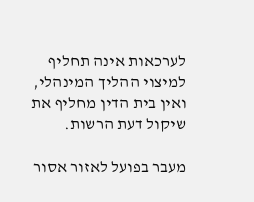לערכאות אינה תחליף למיצוי ההליך המינהלי, ואין בית הדין מחליף את שיקול דעת הרשות.

מעבר בפועל לאזור אסור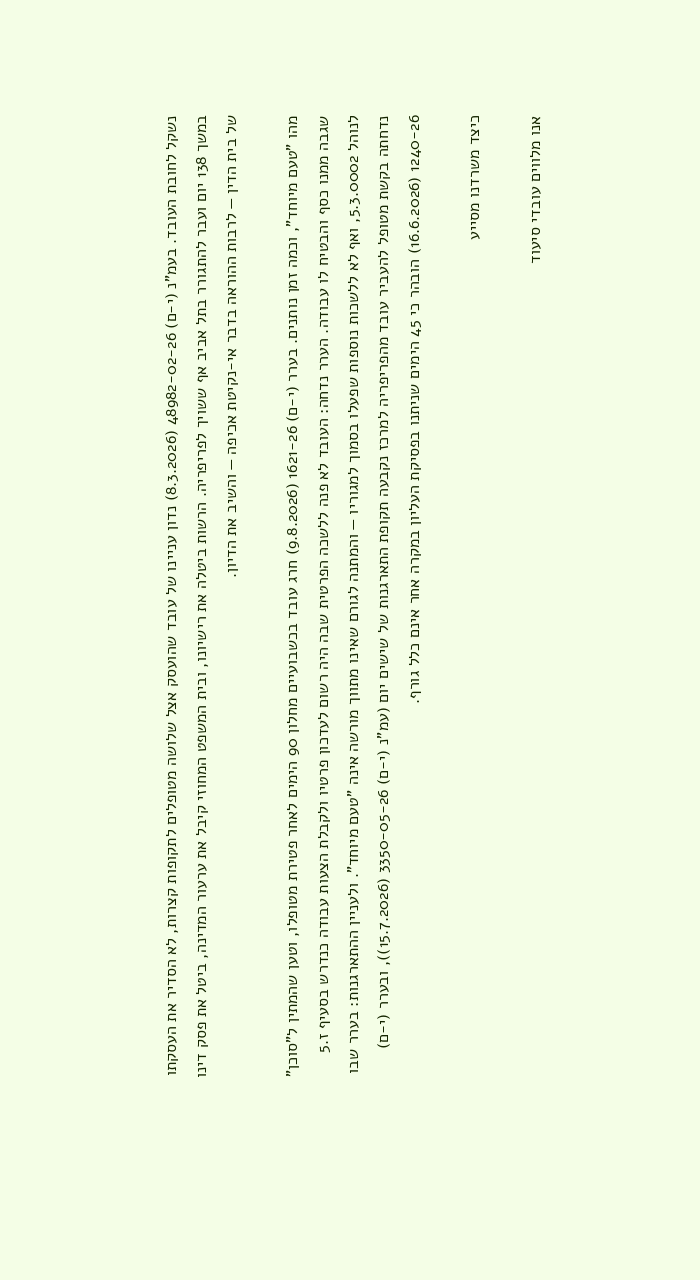נשקל לחובת העובד. בעמ"נ (י-ם) 48982-02-26 (8.3.2026) נדון עניינו של עובד שהועסק אצל שלושה מטופלים לתקופות קצרות, לא הסדיר את העסקתו במשך 138 יום ועבר להתגורר בתל אביב אף ששויך לפריפריה. הרשות ביטלה את רישיונו, ובית המשפט המחוזי קיבל את ערעור המדינה, ביטל את פסק דינו של בית הדין — לרבות ההוראה בדבר אי-נקיטת אכיפה — והשיב את הדיון.

מהו "טעם מיוחד", וכמה זמן נותנים. בערר (י-ם) 1621-26 (9.8.2026) חרג עובד בכשבועיים מחלון 90 הימים לאחר פטירת מטופלו, וטען שהמתין ל"סוכן" שגבה ממנו כסף והבטיח לו עבודה. הערר נדחה: העובד לא פנה ללשכה הפרטית שבה היה רשום לעדכון פרטיו ולקבלת הצעות עבודה כנדרש בסעיף ז.5 לנוהל 5.3.0002, ואף לא ללשכות נוספות שפעלו בסמוך למגוריו — והמתנה לגורם שאינו מתווך מורשה אינה "טעם מיוחד". ולעניין ההתארגנות: בערר שבו נדחתה בקשת מטופל להעביר עובד מהפריפריה למרכז נקבעה תקופת התארגנות של שישים יום (עמ"נ (י-ם) 3350-05-26 (15.7.2026)), ובערר (י-ם) 1240-26 (16.6.2026) הובהר כי 45 הימים שניתנו בפסיקת העליון במקרה אחר אינם כלל גורף.

כיצד משרדנו מסייע

אנו מלווים עובדי סיעוד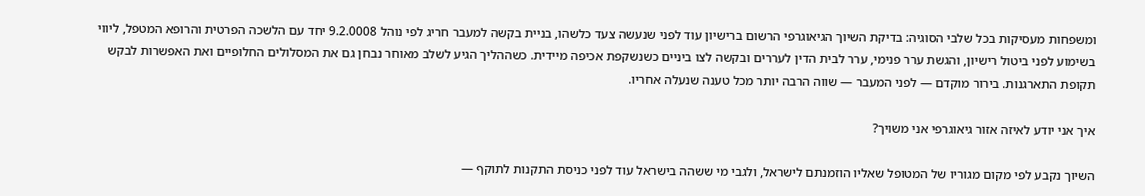ומשפחות מעסיקות בכל שלבי הסוגיה: בדיקת השיוך הגיאוגרפי הרשום ברישיון עוד לפני שנעשה צעד כלשהו, בניית בקשה למעבר חריג לפי נוהל 9.2.0008 יחד עם הלשכה הפרטית והרופא המטפל, ליווי בשימוע לפני ביטול רישיון, והגשת ערר פנימי, ערר לבית הדין לעררים ובקשה לצו ביניים כשנשקפת אכיפה מיידית. כשההליך הגיע לשלב מאוחר נבחן גם את המסלולים החלופיים ואת האפשרות לבקש תקופת התארגנות. בירור מוקדם — לפני המעבר — שווה הרבה יותר מכל טענה שנעלה אחריו.

איך אני יודע לאיזה אזור גיאוגרפי אני משויך?

השיוך נקבע לפי מקום מגוריו של המטופל שאליו הוזמנתם לישראל, ולגבי מי ששהה בישראל עוד לפני כניסת התקנות לתוקף —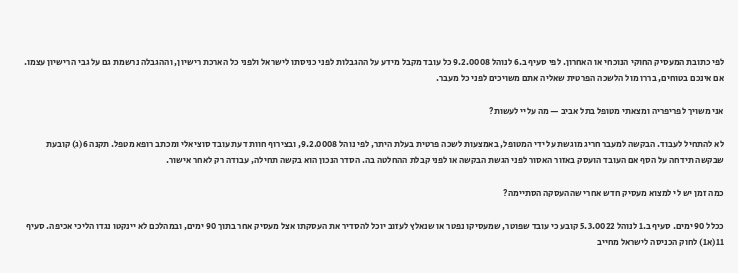לפי כתובת המעסיק החוקי הנוכחי או האחרון. לפי סעיף ב.6 לנוהל 9.2.0008 כל עובד מקבל מידע על ההגבלות לפני כניסתו לישראל ולפני כל הארכת רישיון, וההגבלה נרשמת גם על גבי הרישיון עצמו. אם אינכם בטוחים, בררו מול הלשכה הפרטית שאליה אתם משויכים לפני כל מעבר.

אני משויך לפריפריה ומצאתי מטופל בתל אביב — מה עליי לעשות?

לא להתחיל לעבוד. הבקשה למעבר חריג מוגשת על ידי המטופל, באמצעות לשכה פרטית בעלת היתר, לפי נוהל 9.2.0008, ובצירוף חוות דעת עובד סוציאלי ומכתב רופא מטפל. תקנה 6(ג) קובעת שבקשה תידחה על הסף אם העובד הועסק באזור האסור לפני הגשת הבקשה או לפני קבלת ההחלטה בה. הסדר הנכון הוא בקשה תחילה, עבודה רק לאחר אישור.

כמה זמן יש לי למצוא מעסיק חדש אחרי שההעסקה הסתיימה?

ככלל 90 ימים. סעיף ב.1 לנוהל 5.3.0022 קובע כי עובד שפוטר, שמעסיקו נפטר או שנאלץ לעזוב יוכל להסדיר את העסקתו אצל מעסיק אחר בתוך 90 ימים, ובמהלכם לא יינקטו נגדו הליכי אכיפה. סעיף 11(א1) לחוק הכניסה לישראל מחייב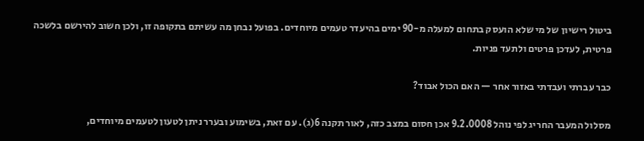ביטול רישיון של מי שלא הועסק בתחום למעלה מ-90 ימים בהיעדר טעמים מיוחדים. בפועל נבחן מה עשיתם בתקופה זו, ולכן חשוב להירשם בלשכה פרטית, לעדכן פרטים ולתעד פניות.

כבר עברתי ועבדתי באזור אחר — האם הכול אבוד?

מסלול המעבר החריג לפי נוהל 9.2.0008 אכן חסום במצב כזה, לאור תקנה 6(ג). עם זאת, בשימוע ובערר ניתן לטעון לטעמים מיוחדים,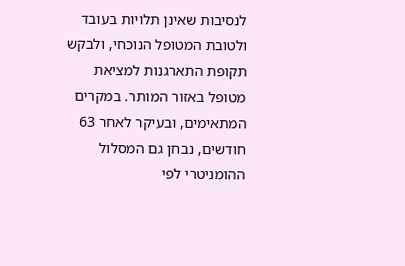לנסיבות שאינן תלויות בעובד ולטובת המטופל הנוכחי, ולבקש תקופת התארגנות למציאת מטופל באזור המותר. במקרים המתאימים, ובעיקר לאחר 63 חודשים, נבחן גם המסלול ההומניטרי לפי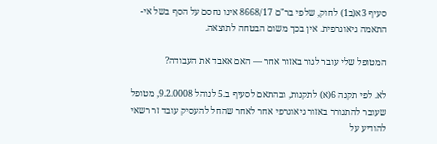סעיף 3א(ב1) לחוק, שלפי בר"ם 8668/17 אינו נחסם על הסף בשל אי-התאמה גיאוגרפית. אין בכך משום הבטחה לתוצאה.

המטופל שלי עובר לגור באזור אחר — האם אאבד את העבודה?

לא. לפי תקנה 6(א) לתקנות, ובהתאם לסעיף ב.5 לנוהל 9.2.0008, מטופל שעובר להתגורר באזור גיאוגרפי אחר לאחר שהחל להעסיק עובד זר רשאי להודיע על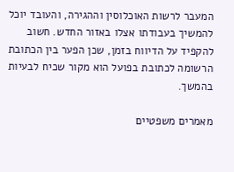המעבר לרשות האוכלוסין וההגירה, והעובד יוכל להמשיך בעבודתו אצלו באזור החדש. חשוב להקפיד על הדיווח בזמן, שכן הפער בין הכתובת הרשומה לכתובת בפועל הוא מקור שכיח לבעיות בהמשך.

מאמרים משפטיים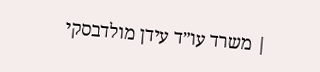| משרד עו״ד עידן מולדבסקי